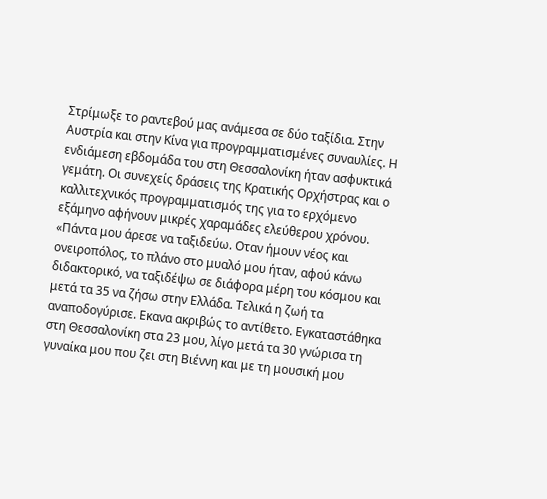Στρίμωξε το ραντεβού μας ανάμεσα σε δύο ταξίδια. Στην Αυστρία και στην Κίνα για προγραμματισμένες συναυλίες. Η ενδιάμεση εβδομάδα του στη Θεσσαλονίκη ήταν ασφυκτικά γεμάτη. Οι συνεχείς δράσεις της Κρατικής Ορχήστρας και ο καλλιτεχνικός προγραμματισμός της για το ερχόμενο εξάμηνο αφήνουν μικρές χαραμάδες ελεύθερου χρόνου. «Πάντα μου άρεσε να ταξιδεύω. Οταν ήμουν νέος και ονειροπόλος, το πλάνο στο μυαλό μου ήταν, αφού κάνω διδακτορικό, να ταξιδέψω σε διάφορα μέρη του κόσμου και μετά τα 35 να ζήσω στην Ελλάδα. Τελικά η ζωή τα αναποδογύρισε. Εκανα ακριβώς το αντίθετο. Εγκαταστάθηκα στη Θεσσαλονίκη στα 23 μου, λίγο μετά τα 30 γνώρισα τη γυναίκα μου που ζει στη Βιέννη και με τη μουσική μου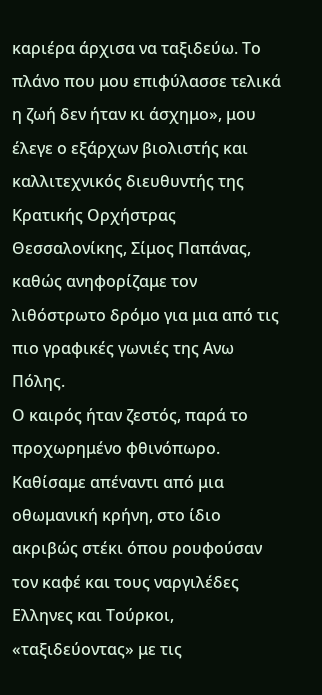καριέρα άρχισα να ταξιδεύω. Το πλάνο που μου επιφύλασσε τελικά η ζωή δεν ήταν κι άσχημο», μου έλεγε ο εξάρχων βιολιστής και καλλιτεχνικός διευθυντής της Κρατικής Ορχήστρας Θεσσαλονίκης, Σίμος Παπάνας, καθώς ανηφορίζαμε τον λιθόστρωτο δρόμο για μια από τις πιο γραφικές γωνιές της Ανω Πόλης.
Ο καιρός ήταν ζεστός, παρά το προχωρημένο φθινόπωρο. Καθίσαμε απέναντι από μια οθωμανική κρήνη, στο ίδιο ακριβώς στέκι όπου ρουφούσαν τον καφέ και τους ναργιλέδες Ελληνες και Τούρκοι, «ταξιδεύοντας» με τις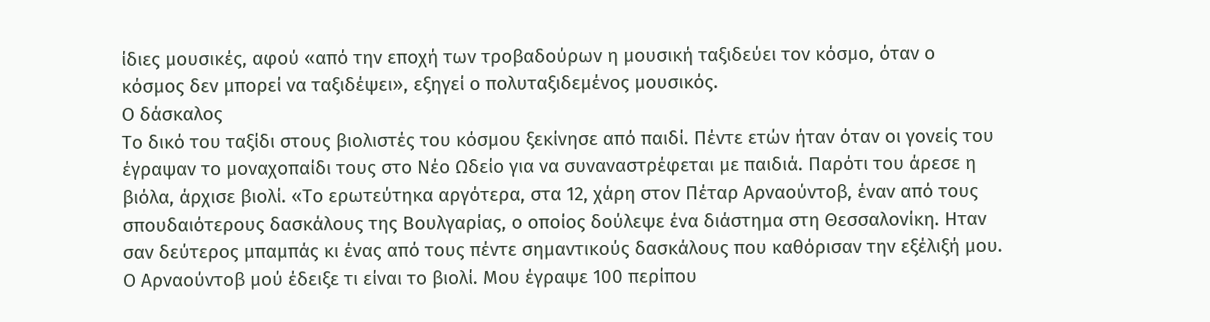ίδιες μουσικές, αφού «από την εποχή των τροβαδούρων η μουσική ταξιδεύει τον κόσμο, όταν ο κόσμος δεν μπορεί να ταξιδέψει», εξηγεί ο πολυταξιδεμένος μουσικός.
Ο δάσκαλος
Το δικό του ταξίδι στους βιολιστές του κόσμου ξεκίνησε από παιδί. Πέντε ετών ήταν όταν οι γονείς του έγραψαν το μοναχοπαίδι τους στο Νέο Ωδείο για να συναναστρέφεται με παιδιά. Παρότι του άρεσε η βιόλα, άρχισε βιολί. «Το ερωτεύτηκα αργότερα, στα 12, χάρη στον Πέταρ Αρναούντοβ, έναν από τους σπουδαιότερους δασκάλους της Βουλγαρίας, ο οποίος δούλεψε ένα διάστημα στη Θεσσαλονίκη. Ηταν σαν δεύτερος μπαμπάς κι ένας από τους πέντε σημαντικούς δασκάλους που καθόρισαν την εξέλιξή μου. Ο Αρναούντοβ μού έδειξε τι είναι το βιολί. Μου έγραψε 100 περίπου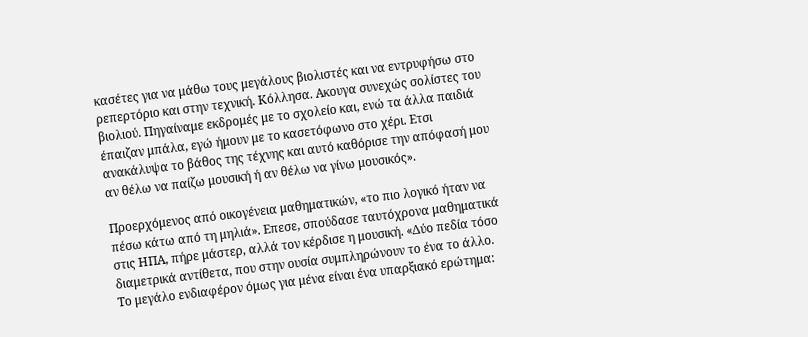κασέτες για να μάθω τους μεγάλους βιολιστές και να εντρυφήσω στο ρεπερτόριο και στην τεχνική. Κόλλησα. Ακουγα συνεχώς σολίστες του βιολιού. Πηγαίναμε εκδρομές με το σχολείο και, ενώ τα άλλα παιδιά έπαιζαν μπάλα, εγώ ήμουν με το κασετόφωνο στο χέρι. Ετσι ανακάλυψα το βάθος της τέχνης και αυτό καθόρισε την απόφασή μου αν θέλω να παίζω μουσική ή αν θέλω να γίνω μουσικός».

Προερχόμενος από οικογένεια μαθηματικών, «το πιο λογικό ήταν να πέσω κάτω από τη μηλιά». Επεσε, σπούδασε ταυτόχρονα μαθηματικά στις ΗΠΑ, πήρε μάστερ, αλλά τον κέρδισε η μουσική. «Δύο πεδία τόσο διαμετρικά αντίθετα, που στην ουσία συμπληρώνουν το ένα το άλλο. Το μεγάλο ενδιαφέρον όμως για μένα είναι ένα υπαρξιακό ερώτημα: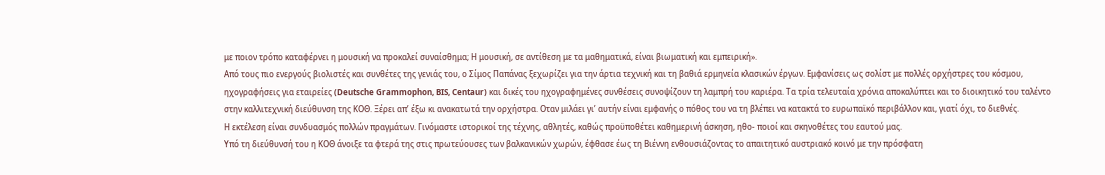με ποιον τρόπο καταφέρνει η μουσική να προκαλεί συναίσθημα; Η μουσική, σε αντίθεση με τα μαθηματικά, είναι βιωματική και εμπειρική».
Από τους πιο ενεργούς βιολιστές και συνθέτες της γενιάς του, ο Σίμος Παπάνας ξεχωρίζει για την άρτια τεχνική και τη βαθιά ερμηνεία κλασικών έργων. Εμφανίσεις ως σολίστ με πολλές ορχήστρες του κόσμου, ηχογραφήσεις για εταιρείες (Deutsche Grammophon, BIS, Centaur) και δικές του ηχογραφημένες συνθέσεις συνοψίζουν τη λαμπρή του καριέρα. Τα τρία τελευταία χρόνια αποκαλύπτει και το διοικητικό του ταλέντο στην καλλιτεχνική διεύθυνση της ΚΟΘ. Ξέρει απ’ έξω κι ανακατωτά την ορχήστρα. Οταν μιλάει γι’ αυτήν είναι εμφανής ο πόθος του να τη βλέπει να κατακτά το ευρωπαϊκό περιβάλλον και, γιατί όχι, το διεθνές.
Η εκτέλεση είναι συνδυασμός πολλών πραγμάτων. Γινόμαστε ιστορικοί της τέχνης, αθλητές, καθώς προϋποθέτει καθημερινή άσκηση, ηθο- ποιοί και σκηνοθέτες του εαυτού μας.
Υπό τη διεύθυνσή του η ΚΟΘ άνοιξε τα φτερά της στις πρωτεύουσες των βαλκανικών χωρών, έφθασε έως τη Βιέννη ενθουσιάζοντας το απαιτητικό αυστριακό κοινό με την πρόσφατη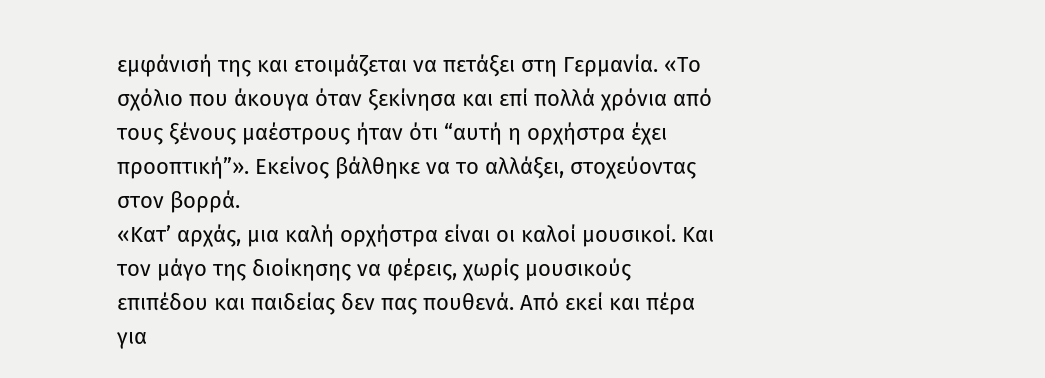εμφάνισή της και ετοιμάζεται να πετάξει στη Γερμανία. «Το σχόλιο που άκουγα όταν ξεκίνησα και επί πολλά χρόνια από τους ξένους μαέστρους ήταν ότι “αυτή η ορχήστρα έχει προοπτική”». Εκείνος βάλθηκε να το αλλάξει, στοχεύοντας στον βορρά.
«Κατ’ αρχάς, μια καλή ορχήστρα είναι οι καλοί μουσικοί. Και τον μάγο της διοίκησης να φέρεις, χωρίς μουσικούς επιπέδου και παιδείας δεν πας πουθενά. Από εκεί και πέρα για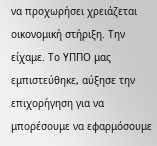να προχωρήσει χρειάζεται οικονομική στήριξη. Την είχαμε. Το ΥΠΠΟ μας εμπιστεύθηκε, αύξησε την επιχορήγηση για να μπορέσουμε να εφαρμόσουμε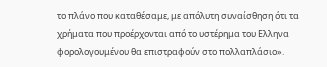το πλάνο που καταθέσαμε, με απόλυτη συναίσθηση ότι τα χρήματα που προέρχονται από το υστέρημα του Ελληνα φορολογουμένου θα επιστραφούν στο πολλαπλάσιο».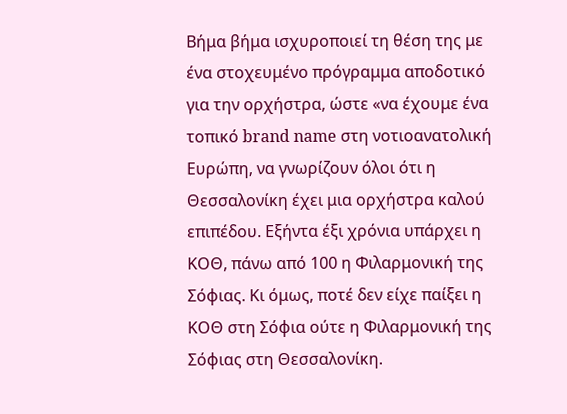Βήμα βήμα ισχυροποιεί τη θέση της με ένα στοχευμένο πρόγραμμα αποδοτικό για την ορχήστρα, ώστε «να έχουμε ένα τοπικό brand name στη νοτιοανατολική Ευρώπη, να γνωρίζουν όλοι ότι η Θεσσαλονίκη έχει μια ορχήστρα καλού επιπέδου. Εξήντα έξι χρόνια υπάρχει η ΚΟΘ, πάνω από 100 η Φιλαρμονική της Σόφιας. Κι όμως, ποτέ δεν είχε παίξει η ΚΟΘ στη Σόφια ούτε η Φιλαρμονική της Σόφιας στη Θεσσαλονίκη.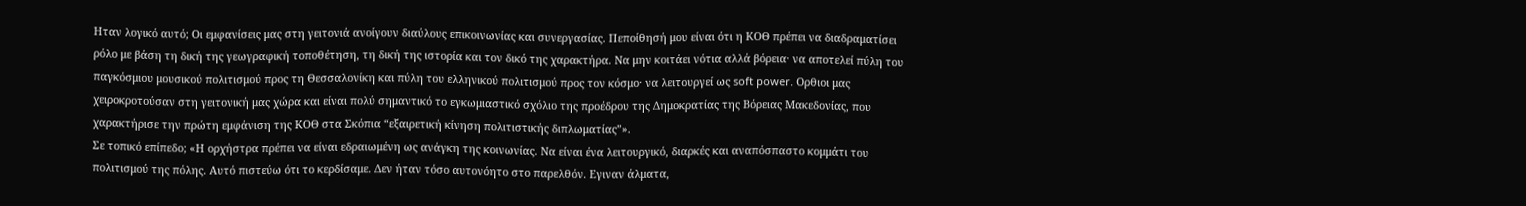Ηταν λογικό αυτό; Οι εμφανίσεις μας στη γειτονιά ανοίγουν διαύλους επικοινωνίας και συνεργασίας. Πεποίθησή μου είναι ότι η ΚΟΘ πρέπει να διαδραματίσει ρόλο με βάση τη δική της γεωγραφική τοποθέτηση, τη δική της ιστορία και τον δικό της χαρακτήρα. Να μην κοιτάει νότια αλλά βόρεια· να αποτελεί πύλη του παγκόσμιου μουσικού πολιτισμού προς τη Θεσσαλονίκη και πύλη του ελληνικού πολιτισμού προς τον κόσμο· να λειτουργεί ως soft power. Ορθιοι μας χειροκροτούσαν στη γειτονική μας χώρα και είναι πολύ σημαντικό το εγκωμιαστικό σχόλιο της προέδρου της Δημοκρατίας της Βόρειας Μακεδονίας, που χαρακτήρισε την πρώτη εμφάνιση της ΚΟΘ στα Σκόπια “εξαιρετική κίνηση πολιτιστικής διπλωματίας”».
Σε τοπικό επίπεδο; «Η ορχήστρα πρέπει να είναι εδραιωμένη ως ανάγκη της κοινωνίας. Να είναι ένα λειτουργικό, διαρκές και αναπόσπαστο κομμάτι του πολιτισμού της πόλης. Αυτό πιστεύω ότι το κερδίσαμε. Δεν ήταν τόσο αυτονόητο στο παρελθόν. Εγιναν άλματα,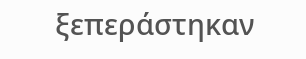ξεπεράστηκαν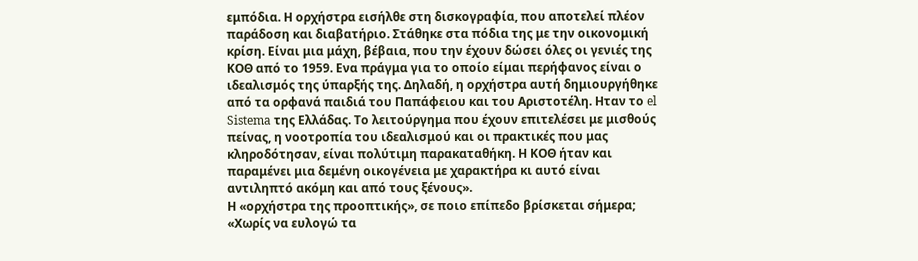εμπόδια. Η ορχήστρα εισήλθε στη δισκογραφία, που αποτελεί πλέον παράδοση και διαβατήριο. Στάθηκε στα πόδια της με την οικονομική κρίση. Είναι μια μάχη, βέβαια, που την έχουν δώσει όλες οι γενιές της ΚΟΘ από το 1959. Ενα πράγμα για το οποίο είμαι περήφανος είναι ο ιδεαλισμός της ύπαρξής της. Δηλαδή, η ορχήστρα αυτή δημιουργήθηκε από τα ορφανά παιδιά του Παπάφειου και του Αριστοτέλη. Ηταν το el Sistema της Ελλάδας. Το λειτούργημα που έχουν επιτελέσει με μισθούς πείνας, η νοοτροπία του ιδεαλισμού και οι πρακτικές που μας κληροδότησαν, είναι πολύτιμη παρακαταθήκη. Η ΚΟΘ ήταν και παραμένει μια δεμένη οικογένεια με χαρακτήρα κι αυτό είναι αντιληπτό ακόμη και από τους ξένους».
Η «ορχήστρα της προοπτικής», σε ποιο επίπεδο βρίσκεται σήμερα; «Χωρίς να ευλογώ τα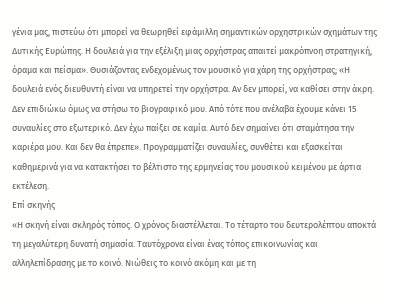γένια μας, πιστεύω ότι μπορεί να θεωρηθεί εφάμιλλη σημαντικών ορχηστρικών σχημάτων της Δυτικής Ευρώπης. Η δουλειά για την εξέλιξη μιας ορχήστρας απαιτεί μακρόπνοη στρατηγική, όραμα και πείσμα». Θυσιάζοντας ενδεχομένως τον μουσικό για χάρη της ορχήστρας; «Η δουλειά ενός διευθυντή είναι να υπηρετεί την ορχήστρα. Αν δεν μπορεί, να καθίσει στην άκρη. Δεν επιδιώκω όμως να στήσω το βιογραφικό μου. Από τότε που ανέλαβα έχουμε κάνει 15 συναυλίες στο εξωτερικό. Δεν έχω παίξει σε καμία. Αυτό δεν σημαίνει ότι σταμάτησα την καριέρα μου. Και δεν θα έπρεπε». Προγραμματίζει συναυλίες, συνθέτει και εξασκείται καθημερινά για να κατακτήσει το βέλτιστο της ερμηνείας του μουσικού κειμένου με άρτια εκτέλεση.
Επί σκηνής
«Η σκηνή είναι σκληρός τόπος. Ο χρόνος διαστέλλεται. Το τέταρτο του δευτερολέπτου αποκτά τη μεγαλύτερη δυνατή σημασία. Ταυτόχρονα είναι ένας τόπος επικοινωνίας και αλληλεπίδρασης με το κοινό. Νιώθεις το κοινό ακόμη και με τη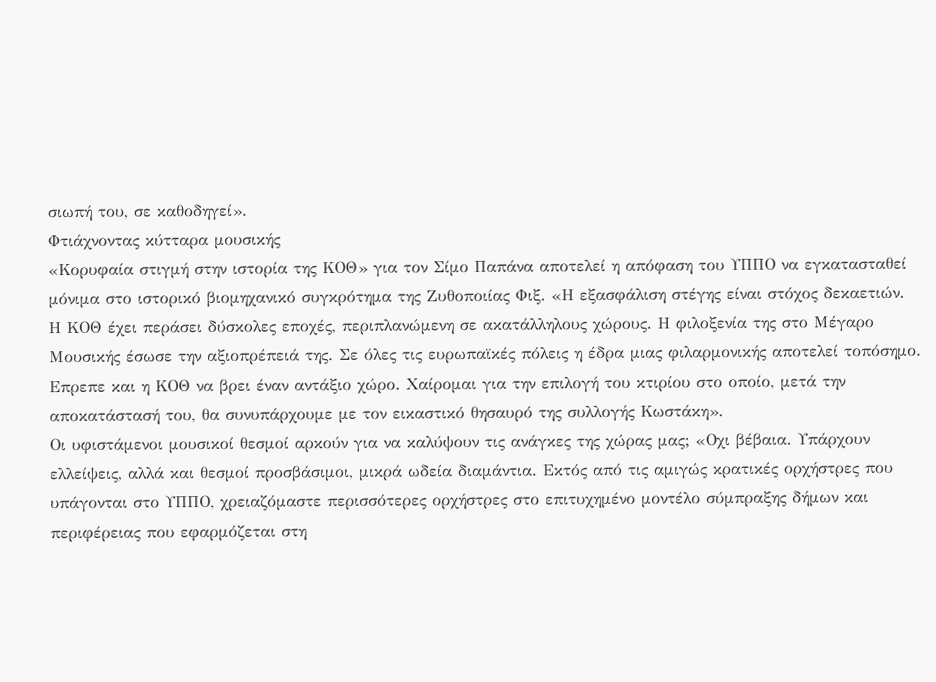σιωπή του, σε καθοδηγεί».
Φτιάχνοντας κύτταρα μουσικής
«Κορυφαία στιγμή στην ιστορία της ΚΟΘ» για τον Σίμο Παπάνα αποτελεί η απόφαση του ΥΠΠΟ να εγκατασταθεί μόνιμα στο ιστορικό βιομηχανικό συγκρότημα της Ζυθοποιίας Φιξ. «Η εξασφάλιση στέγης είναι στόχος δεκαετιών. Η ΚΟΘ έχει περάσει δύσκολες εποχές, περιπλανώμενη σε ακατάλληλους χώρους. Η φιλοξενία της στο Μέγαρο Μουσικής έσωσε την αξιοπρέπειά της. Σε όλες τις ευρωπαϊκές πόλεις η έδρα μιας φιλαρμονικής αποτελεί τοπόσημο. Επρεπε και η ΚΟΘ να βρει έναν αντάξιο χώρο. Χαίρομαι για την επιλογή του κτιρίου στο οποίο, μετά την αποκατάστασή του, θα συνυπάρχουμε με τον εικαστικό θησαυρό της συλλογής Κωστάκη».
Οι υφιστάμενοι μουσικοί θεσμοί αρκούν για να καλύψουν τις ανάγκες της χώρας μας; «Οχι βέβαια. Υπάρχουν ελλείψεις, αλλά και θεσμοί προσβάσιμοι, μικρά ωδεία διαμάντια. Εκτός από τις αμιγώς κρατικές ορχήστρες που υπάγονται στο ΥΠΠΟ, χρειαζόμαστε περισσότερες ορχήστρες στο επιτυχημένο μοντέλο σύμπραξης δήμων και περιφέρειας που εφαρμόζεται στη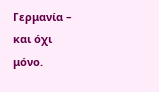Γερμανία – και όχι μόνο.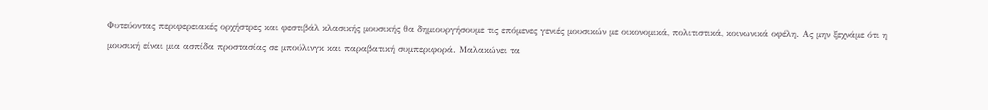Φυτεύοντας περιφερειακές ορχήστρες και φεστιβάλ κλασικής μουσικής θα δημιουργήσουμε τις επόμενες γενιές μουσικών με οικονομικά, πολιτιστικά, κοινωνικά οφέλη. Ας μην ξεχνάμε ότι η μουσική είναι μια ασπίδα προστασίας σε μπούλινγκ και παραβατική συμπεριφορά. Μαλακώνει τα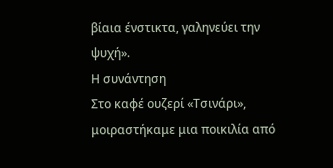βίαια ένστικτα, γαληνεύει την ψυχή».
Η συνάντηση
Στο καφέ ουζερί «Τσινάρι», μοιραστήκαμε μια ποικιλία από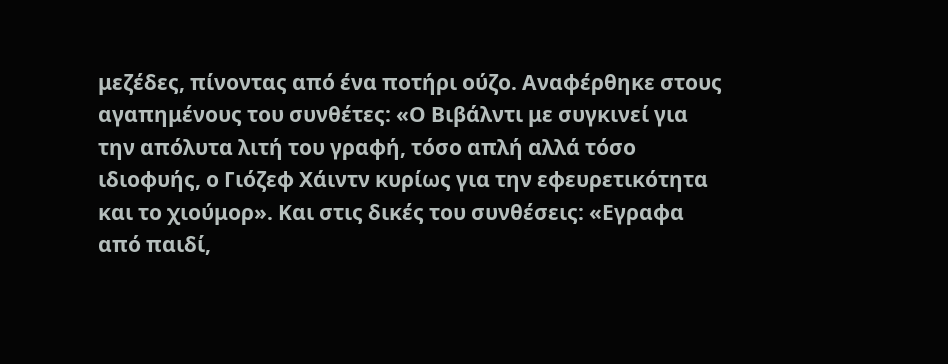μεζέδες, πίνοντας από ένα ποτήρι ούζο. Αναφέρθηκε στους αγαπημένους του συνθέτες: «Ο Βιβάλντι με συγκινεί για την απόλυτα λιτή του γραφή, τόσο απλή αλλά τόσο ιδιοφυής, ο Γιόζεφ Χάιντν κυρίως για την εφευρετικότητα και το χιούμορ». Και στις δικές του συνθέσεις: «Εγραφα από παιδί,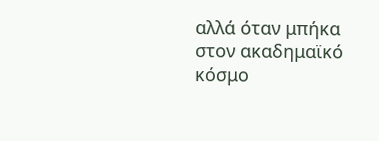αλλά όταν μπήκα στον ακαδημαϊκό κόσμο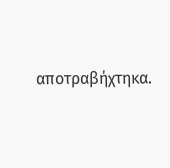αποτραβήχτηκα.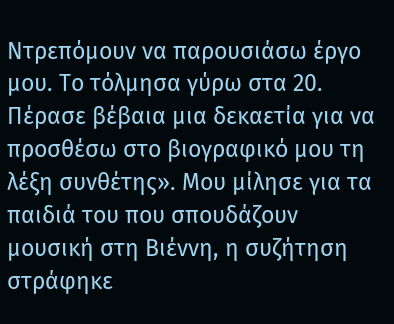Ντρεπόμουν να παρουσιάσω έργο μου. Το τόλμησα γύρω στα 20. Πέρασε βέβαια μια δεκαετία για να προσθέσω στο βιογραφικό μου τη λέξη συνθέτης». Μου μίλησε για τα παιδιά του που σπουδάζουν μουσική στη Βιέννη, η συζήτηση στράφηκε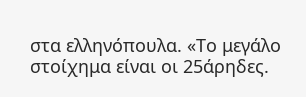στα ελληνόπουλα. «Το μεγάλο στοίχημα είναι οι 25άρηδες.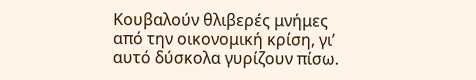Κουβαλούν θλιβερές μνήμες από την οικονομική κρίση, γι’ αυτό δύσκολα γυρίζουν πίσω.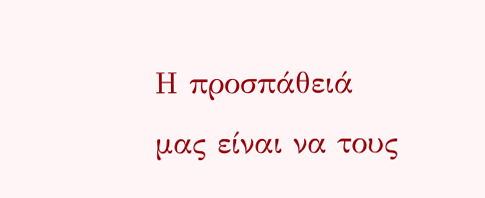Η προσπάθειά μας είναι να τους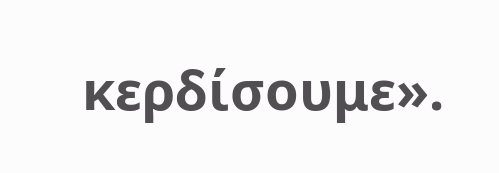κερδίσουμε».